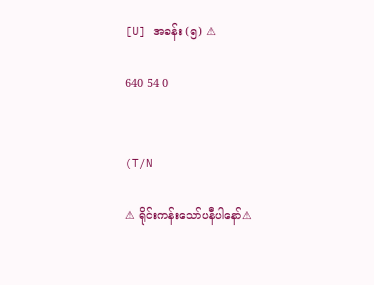[U] အခန်း (၅) ⚠

640 54 0


(T/N

⚠ ရိုင်းကန်းသော်ပနီပါနော်⚠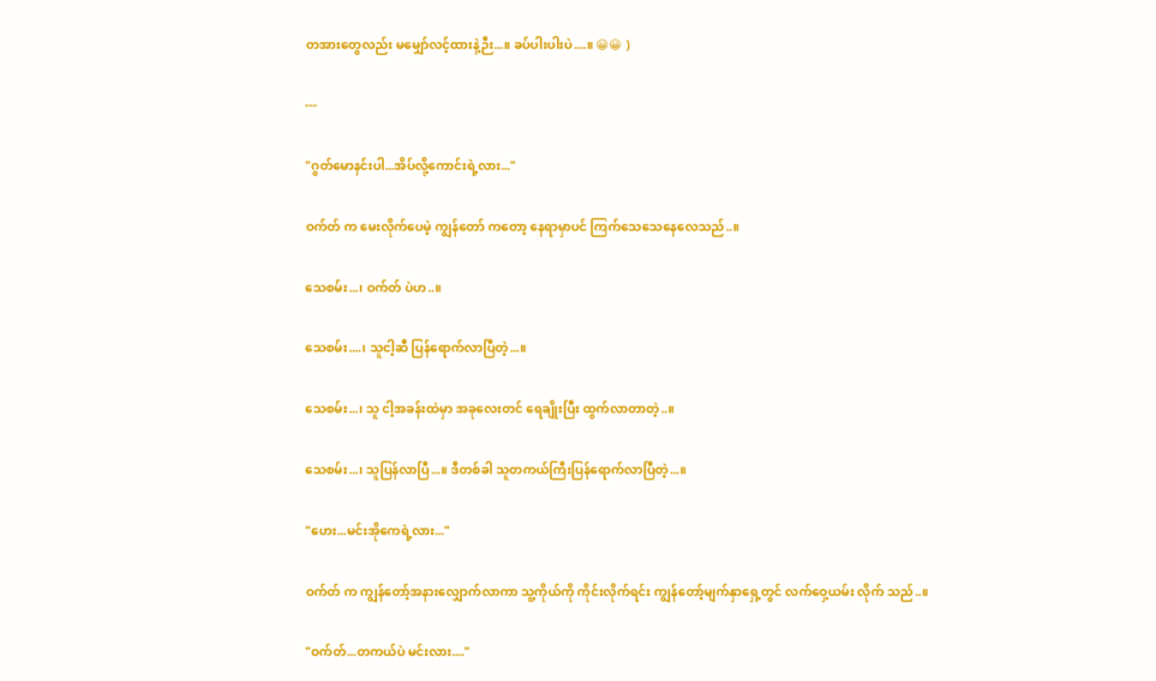တအားတွေလည်း မမျှော်လင့်ထားနဲ့ဉီး...။ ခပ်ပါးပါးပဲ....။ 😀😀 )

---

"ဂွတ်မောနင်းပါ...အိပ်လို့ကောင်းရဲ့လား..."

ဝက်တ် က မေးလိုက်ပေမဲ့ ကျွန်တော် ကတော့ နေရာမှာပင် ကြက်သေသေနေလေသည်..။

သေစမ်း...၊ ဝက်တ် ပဲဟ..။

သေစမ်း....၊ သူငါ့ဆီ ပြန်ရောက်လာပြီတဲ့...။

သေစမ်း...၊ သူ ငါ့အခန်းထဲမှာ အခုလေးတင် ရေချိုးပြီး ထွက်လာတာတဲ့..။

သေစမ်း...၊ သူပြန်လာပြီ...။ ဒီတစ်ခါ သူတကယ်ကြီးပြန်ရောက်လာပြီတဲ့...။

"ဟေး...မင်းအိုကေရဲ့လား..."

ဝက်တ် က ကျွန်တော့်အနားလျှောက်လာကာ သူ့ကိုယ်ကို ကိုင်းလိုက်ရင်း ကျွန်တော့်မျက်နှာရှေ့တွင် လက်ဝှေ့ယမ်း လိုက် သည်..။

"ဝက်တ်...တကယ်ပဲ မင်းလား...."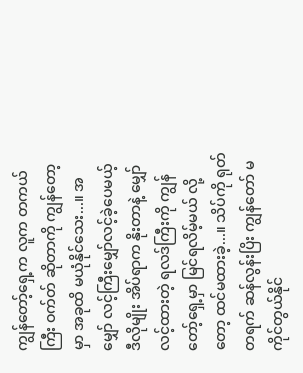ကျွန်တော့်ရှေ့က လူက တကယ်ကြီး ဝက်တ် ဆိုတာကို ကျွန်တော့မှာ အခုထိ မယုံနိုင်သေး...။ အမျှော် လင့်ကြီးမျှော်လင့်ခဲ့ပေမယ့် ဒီလိုမျိုး အိပ်ရာက နိုးတာနဲ့ မျှော်လင့်ထားတဲ့ ရလဒ်ကြီးကို ကျွန်တော့်ရှေ့မှာ မြင်ရလိမ့်မယ် လို့တော့ ထင်မထားခဲ့...။ သိပ်ကို ရုတ်တရက် ဆန်လွန်းပြိး ကျွန်တော် မကိုင်တွယ်နိုင်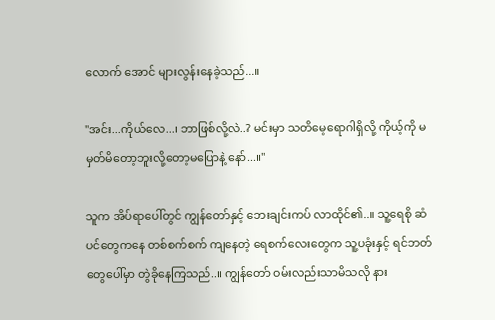လောက် အောင် များလွန်းနေခဲ့သည်...။

"အင်း...ကိုယ်လေ...၊ ဘာဖြစ်လို့လဲ..? မင်းမှာ သတိမေ့ရောဂါရှိလို့ ကိုယ့်ကို မမှတ်မိတော့ဘူးလို့တော့မပြောနဲ့ နော်...။"

သူက အိပ်ရာပေါ်တွင် ကျွန်တော်နှင့် ဘေးချင်းကပ် လာထိုင်၏..။ သူ့ရေစို ဆံပင်တွေကနေ တစ်စက်စက် ကျနေတဲ့ ရေစက်လေးတွေက သူ့ပခုံးနှင့် ရင်ဘတ်တွေပေါ်မှာ တွဲခိုနေကြသည်..။ ကျွန်တော် ဝမ်းလည်းသာမိသလို နား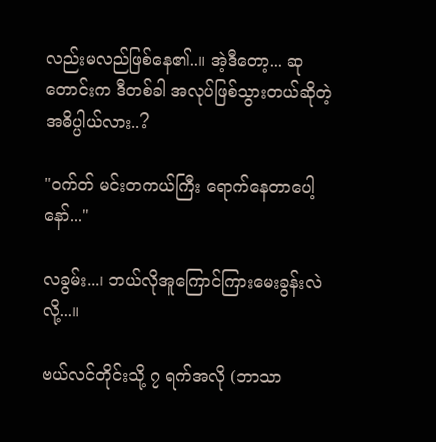လည်းမလည်ဖြစ်နေ၏..။ အဲ့ဒီတော့... ဆုတောင်းက ဒီတစ်ခါ အလုပ်ဖြစ်သွားတယ်ဆိုတဲ့ အဓိပ္ပါယ်လား..?

"ဝက်တ် မင်းတကယ်ကြီး ရောက်နေတာပေါ့နော်..."

လခွမ်း...၊ ဘယ်လိုအူကြောင်ကြားမေးခွန်းလဲလို့...။

ဗယ်လင်တိုင်းသို့ ၇ ရက်အလို (ဘာသာ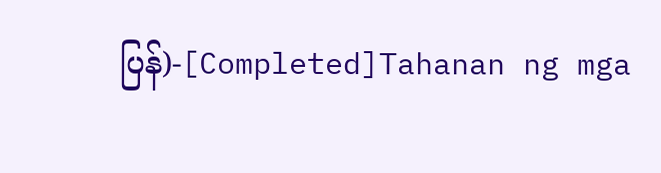ပြန်)-[Completed]Tahanan ng mga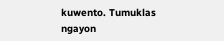kuwento. Tumuklas ngayon